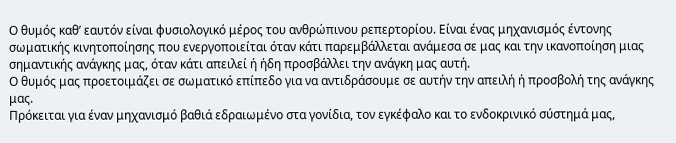Ο θυμός καθ’ εαυτόν είναι φυσιολογικό μέρος του ανθρώπινου ρεπερτορίου. Είναι ένας μηχανισμός έντονης σωματικής κινητοποίησης που ενεργοποιείται όταν κάτι παρεμβάλλεται ανάμεσα σε μας και την ικανοποίηση μιας σημαντικής ανάγκης μας, όταν κάτι απειλεί ή ήδη προσβάλλει την ανάγκη μας αυτή.
Ο θυμός μας προετοιμάζει σε σωματικό επίπεδο για να αντιδράσουμε σε αυτήν την απειλή ή προσβολή της ανάγκης μας.
Πρόκειται για έναν μηχανισμό βαθιά εδραιωμένο στα γονίδια, τον εγκέφαλο και το ενδοκρινικό σύστημά μας,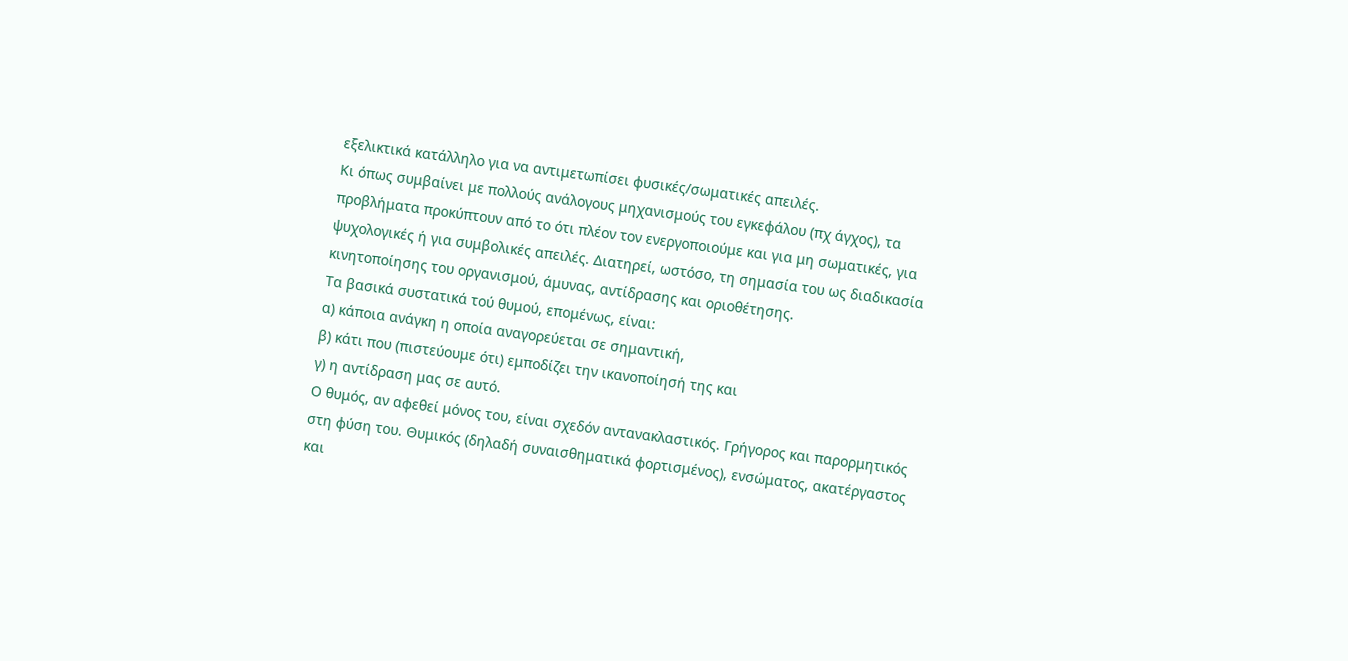εξελικτικά κατάλληλο για να αντιμετωπίσει φυσικές/σωματικές απειλές.
Κι όπως συμβαίνει με πολλούς ανάλογους μηχανισμούς του εγκεφάλου (πχ άγχος), τα προβλήματα προκύπτουν από το ότι πλέον τον ενεργοποιούμε και για μη σωματικές, για ψυχολογικές ή για συμβολικές απειλές. Διατηρεί, ωστόσο, τη σημασία του ως διαδικασία κινητοποίησης του οργανισμού, άμυνας, αντίδρασης και οριοθέτησης.
Τα βασικά συστατικά τού θυμού, επομένως, είναι:
α) κάποια ανάγκη η οποία αναγορεύεται σε σημαντική,
β) κάτι που (πιστεύουμε ότι) εμποδίζει την ικανοποίησή της και
γ) η αντίδραση μας σε αυτό.
Ο θυμός, αν αφεθεί μόνος του, είναι σχεδόν αντανακλαστικός. Γρήγορος και παρορμητικός στη φύση του. Θυμικός (δηλαδή συναισθηματικά φορτισμένος), ενσώματος, ακατέργαστος και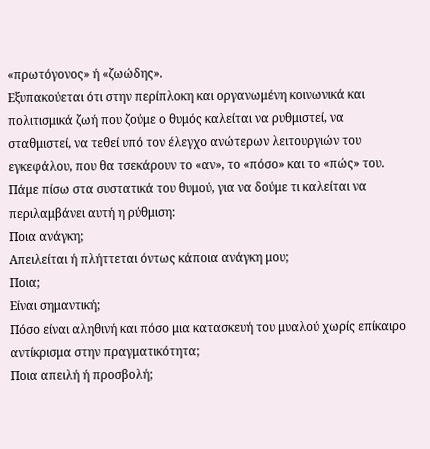«πρωτόγονος» ή «ζωώδης».
Εξυπακούεται ότι στην περίπλοκη και οργανωμένη κοινωνικά και πολιτισμικά ζωή που ζούμε ο θυμός καλείται να ρυθμιστεί, να σταθμιστεί, να τεθεί υπό τον έλεγχο ανώτερων λειτουργιών του εγκεφάλου, που θα τσεκάρουν το «αν», το «πόσο» και το «πώς» του.
Πάμε πίσω στα συστατικά του θυμού, για να δούμε τι καλείται να περιλαμβάνει αυτή η ρύθμιση:
Ποια ανάγκη;
Απειλείται ή πλήττεται όντως κάποια ανάγκη μου;
Ποια;
Είναι σημαντική;
Πόσο είναι αληθινή και πόσο μια κατασκευή του μυαλού χωρίς επίκαιρο αντίκρισμα στην πραγματικότητα;
Ποια απειλή ή προσβολή;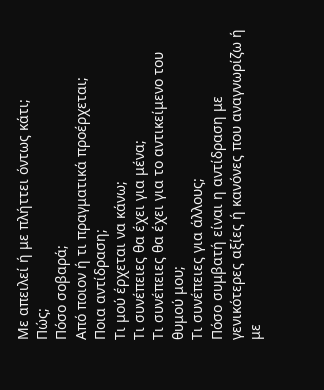Με απειλεί ή με πλήττει όντως κάτι;
Πώς;
Πόσο σοβαρά;
Από ποιον ή τι πραγματικά προέρχεται;
Ποια αντίδραση;
Τι μού έρχεται να κάνω;
Τι συνέπειες θα έχει για μένα;
Τι συνέπειες θα έχει για το αντικείμενο του θυμού μου;
Τι συνέπειες για άλλους;
Πόσο συμβατή είναι η αντίδραση με γενικότερες αξίες ή κανόνες που αναγνωρίζω ή με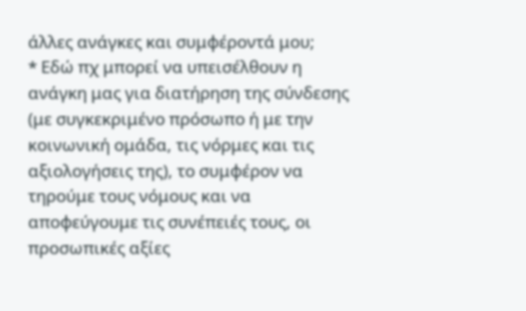άλλες ανάγκες και συμφέροντά μου;
* Εδώ πχ μπορεί να υπεισέλθουν η ανάγκη μας για διατήρηση της σύνδεσης (με συγκεκριμένο πρόσωπο ή με την κοινωνική ομάδα, τις νόρμες και τις αξιολογήσεις της), το συμφέρον να τηρούμε τους νόμους και να αποφεύγουμε τις συνέπειές τους, οι προσωπικές αξίες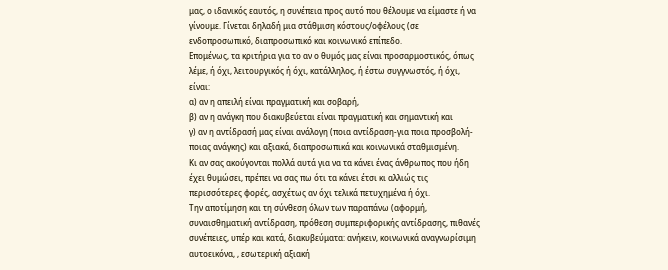μας, ο ιδανικός εαυτός, η συνέπεια προς αυτό που θέλουμε να είμαστε ή να γίνουμε. Γίνεται δηλαδή μια στάθμιση κόστους/οφέλους (σε ενδοπροσωπικό, διαπροσωπικό και κοινωνικό επίπεδο.
Επομένως, τα κριτήρια για το αν ο θυμός μας είναι προσαρμοστικός, όπως λέμε, ή όχι, λειτουργικός ή όχι, κατάλληλος, ή έστω συγγνωστός, ή όχι, είναι:
α) αν η απειλή είναι πραγματική και σοβαρή,
β) αν η ανάγκη που διακυβεύεται είναι πραγματική και σημαντική και
γ) αν η αντίδρασή μας είναι ανάλογη (ποια αντίδραση-για ποια προσβολή-ποιας ανάγκης) και αξιακά, διαπροσωπικά και κοινωνικά σταθμισμένη.
Κι αν σας ακούγονται πολλά αυτά για να τα κάνει ένας άνθρωπος που ήδη έχει θυμώσει, πρέπει να σας πω ότι τα κάνει έτσι κι αλλιώς τις περισσότερες φορές, ασχέτως αν όχι τελικά πετυχημένα ή όχι.
Την αποτίμηση και τη σύνθεση όλων των παραπάνω (αφορμή, συναισθηματική αντίδραση, πρόθεση συμπεριφορικής αντίδρασης, πιθανές συνέπειες, υπέρ και κατά, διακυβεύματα: ανήκειν, κοινωνικά αναγνωρίσιμη αυτοεικόνα, , εσωτερική αξιακή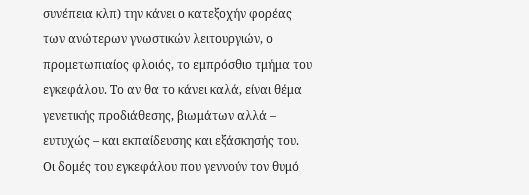συνέπεια κλπ) την κάνει ο κατεξοχήν φορέας των ανώτερων γνωστικών λειτουργιών, ο προμετωπιαίος φλοιός, το εμπρόσθιο τμήμα του εγκεφάλου. Το αν θα το κάνει καλά, είναι θέμα γενετικής προδιάθεσης, βιωμάτων αλλά – ευτυχώς – και εκπαίδευσης και εξάσκησής του.
Οι δομές του εγκεφάλου που γεννούν τον θυμό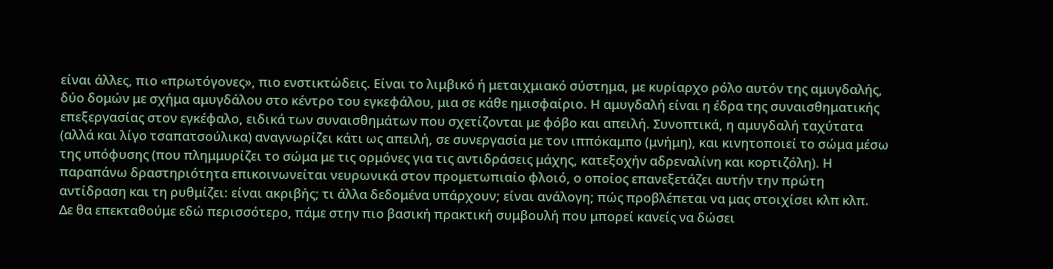είναι άλλες, πιο «πρωτόγονες», πιο ενστικτώδεις. Είναι το λιμβικό ή μεταιχμιακό σύστημα, με κυρίαρχο ρόλο αυτόν της αμυγδαλής, δύο δομών με σχήμα αμυγδάλου στο κέντρο του εγκεφάλου, μια σε κάθε ημισφαίριο. Η αμυγδαλή είναι η έδρα της συναισθηματικής επεξεργασίας στον εγκέφαλο, ειδικά των συναισθημάτων που σχετίζονται με φόβο και απειλή. Συνοπτικά, η αμυγδαλή ταχύτατα (αλλά και λίγο τσαπατσούλικα) αναγνωρίζει κάτι ως απειλή, σε συνεργασία με τον ιππόκαμπο (μνήμη), και κινητοποιεί το σώμα μέσω της υπόφυσης (που πλημμυρίζει το σώμα με τις ορμόνες για τις αντιδράσεις μάχης, κατεξοχήν αδρεναλίνη και κορτιζόλη). Η παραπάνω δραστηριότητα επικοινωνείται νευρωνικά στον προμετωπιαίο φλοιό, ο οποίος επανεξετάζει αυτήν την πρώτη αντίδραση και τη ρυθμίζει: είναι ακριβής; τι άλλα δεδομένα υπάρχουν; είναι ανάλογη; πώς προβλέπεται να μας στοιχίσει κλπ κλπ.
Δε θα επεκταθούμε εδώ περισσότερο, πάμε στην πιο βασική πρακτική συμβουλή που μπορεί κανείς να δώσει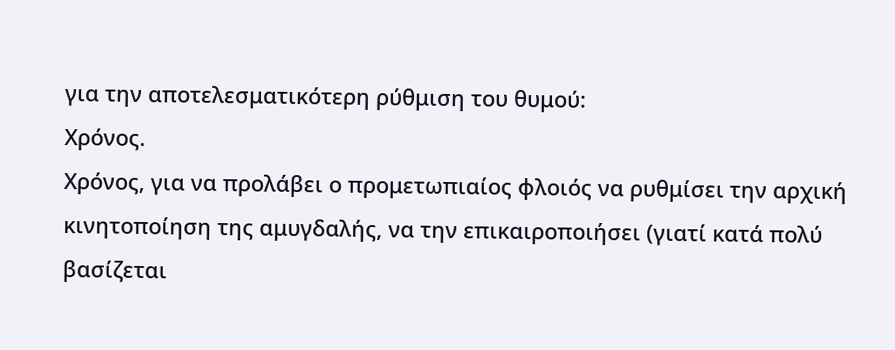για την αποτελεσματικότερη ρύθμιση του θυμού:
Χρόνος.
Χρόνος, για να προλάβει ο προμετωπιαίος φλοιός να ρυθμίσει την αρχική κινητοποίηση της αμυγδαλής, να την επικαιροποιήσει (γιατί κατά πολύ βασίζεται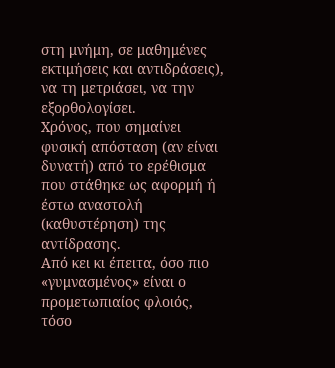στη μνήμη, σε μαθημένες εκτιμήσεις και αντιδράσεις), να τη μετριάσει, να την εξορθολογίσει.
Χρόνος, που σημαίνει φυσική απόσταση (αν είναι δυνατή) από το ερέθισμα που στάθηκε ως αφορμή ή έστω αναστολή (καθυστέρηση) της αντίδρασης.
Από κει κι έπειτα, όσο πιο «γυμνασμένος» είναι ο προμετωπιαίος φλοιός, τόσο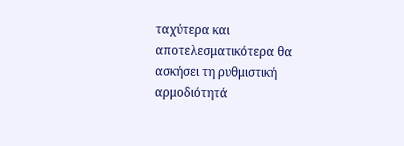ταχύτερα και αποτελεσματικότερα θα ασκήσει τη ρυθμιστική αρμοδιότητά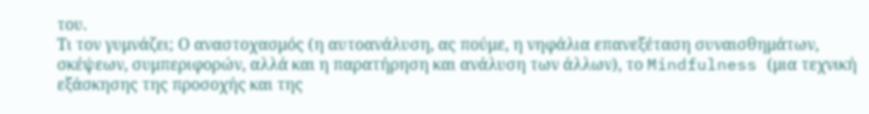του.
Τι τον γυμνάζει; Ο αναστοχασμός (η αυτοανάλυση, ας πούμε, η νηφάλια επανεξέταση συναισθημάτων, σκέψεων, συμπεριφορών, αλλά και η παρατήρηση και ανάλυση των άλλων), το Mindfulness (μια τεχνική εξάσκησης της προσοχής και της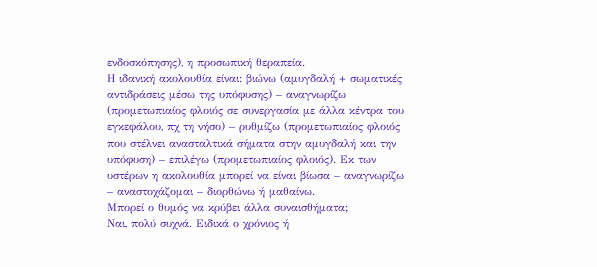ενδοσκόπησης), η προσωπική θεραπεία.
Η ιδανική ακολουθία είναι: βιώνω (αμυγδαλή + σωματικές αντιδράσεις μέσω της υπόφυσης) – αναγνωρίζω (προμετωπιαίος φλοιός σε συνεργασία με άλλα κέντρα του εγκεφάλου, πχ τη νήσο) – ρυθμίζω (προμετωπιαίος φλοιός που στέλνει ανασταλτικά σήματα στην αμυγδαλή και την υπόφυση) – επιλέγω (προμετωπιαίος φλοιός). Εκ των υστέρων η ακολουθία μπορεί να είναι βίωσα – αναγνωρίζω – αναστοχάζομαι – διορθώνω ή μαθαίνω.
Μπορεί ο θυμός να κρύβει άλλα συναισθήματα;
Ναι, πολύ συχνά. Ειδικά ο χρόνιος ή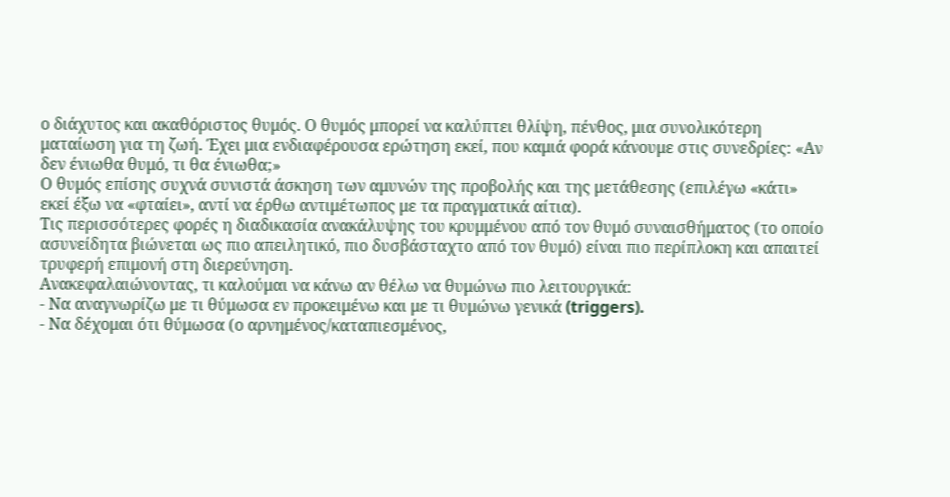ο διάχυτος και ακαθόριστος θυμός. Ο θυμός μπορεί να καλύπτει θλίψη, πένθος, μια συνολικότερη ματαίωση για τη ζωή. Έχει μια ενδιαφέρουσα ερώτηση εκεί, που καμιά φορά κάνουμε στις συνεδρίες: «Αν δεν ένιωθα θυμό, τι θα ένιωθα;»
Ο θυμός επίσης συχνά συνιστά άσκηση των αμυνών της προβολής και της μετάθεσης (επιλέγω «κάτι» εκεί έξω να «φταίει», αντί να έρθω αντιμέτωπος με τα πραγματικά αίτια).
Τις περισσότερες φορές η διαδικασία ανακάλυψης του κρυμμένου από τον θυμό συναισθήματος (το οποίο ασυνείδητα βιώνεται ως πιο απειλητικό, πιο δυσβάσταχτο από τον θυμό) είναι πιο περίπλοκη και απαιτεί τρυφερή επιμονή στη διερεύνηση.
Ανακεφαλαιώνοντας, τι καλούμαι να κάνω αν θέλω να θυμώνω πιο λειτουργικά:
- Να αναγνωρίζω με τι θύμωσα εν προκειμένω και με τι θυμώνω γενικά (triggers).
- Να δέχομαι ότι θύμωσα (ο αρνημένος/καταπιεσμένος,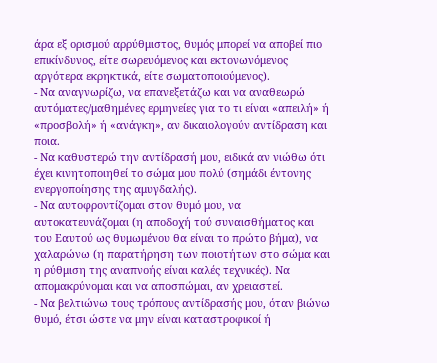άρα εξ ορισμού αρρύθμιστος, θυμός μπορεί να αποβεί πιο επικίνδυνος, είτε σωρευόμενος και εκτονωνόμενος αργότερα εκρηκτικά, είτε σωματοποιούμενος).
- Να αναγνωρίζω, να επανεξετάζω και να αναθεωρώ αυτόματες/μαθημένες ερμηνείες για το τι είναι «απειλή» ή «προσβολή» ή «ανάγκη», αν δικαιολογούν αντίδραση και ποια.
- Να καθυστερώ την αντίδρασή μου, ειδικά αν νιώθω ότι έχει κινητοποιηθεί το σώμα μου πολύ (σημάδι έντονης ενεργοποίησης της αμυγδαλής).
- Να αυτοφροντίζομαι στον θυμό μου, να αυτοκατευνάζομαι (η αποδοχή τού συναισθήματος και του Εαυτού ως θυμωμένου θα είναι το πρώτο βήμα), να χαλαρώνω (η παρατήρηση των ποιοτήτων στο σώμα και η ρύθμιση της αναπνοής είναι καλές τεχνικές). Να απομακρύνομαι και να αποσπώμαι, αν χρειαστεί.
- Να βελτιώνω τους τρόπους αντίδρασής μου, όταν βιώνω θυμό, έτσι ώστε να μην είναι καταστροφικοί ή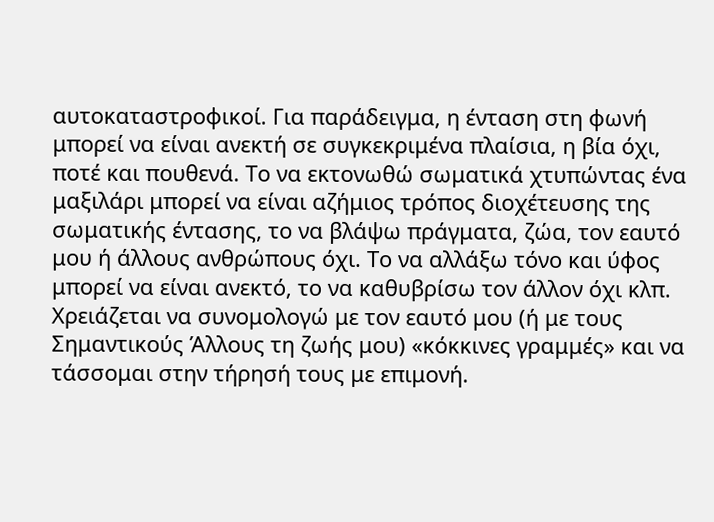αυτοκαταστροφικοί. Για παράδειγμα, η ένταση στη φωνή μπορεί να είναι ανεκτή σε συγκεκριμένα πλαίσια, η βία όχι, ποτέ και πουθενά. Το να εκτονωθώ σωματικά χτυπώντας ένα μαξιλάρι μπορεί να είναι αζήμιος τρόπος διοχέτευσης της σωματικής έντασης, το να βλάψω πράγματα, ζώα, τον εαυτό μου ή άλλους ανθρώπους όχι. Το να αλλάξω τόνο και ύφος μπορεί να είναι ανεκτό, το να καθυβρίσω τον άλλον όχι κλπ. Χρειάζεται να συνομολογώ με τον εαυτό μου (ή με τους Σημαντικούς Άλλους τη ζωής μου) «κόκκινες γραμμές» και να τάσσομαι στην τήρησή τους με επιμονή.